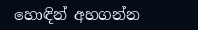හොඳින් අහගන්න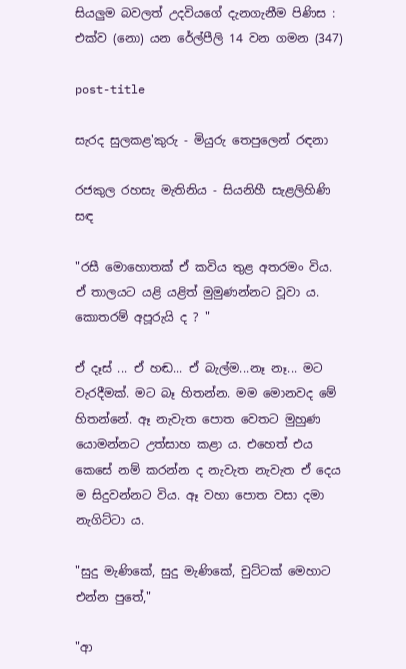සියලුම බවලත් උදවියගේ දැනගැනීම පිණිස : එක්ව (නො) යන රේල්පීලි 14 වන ගමන (347)

post-title

සැරද සුලකළ'කුරු - මියුරු තෙපුලෙන් රඳනා

රජකුල රහසැ මැතිනිය - සියනිහී සැළලිහිණි සඳ

"රසී මොහොතක් ඒ කවිය තුළ අතරමං විය. ඒ තාලයට යළි යළිත් මුමුණන්නට වූවා ය. කොතරම් අපූරුයි ද ? "

ඒ දෑස් ... ඒ හඬ... ඒ බැල්ම...නෑ නෑ... මට වැරදීමක්. මට බෑ හිතන්න. මම මොනවද මේ හිතන්නේ. ඈ නැවැත පොත වෙතට මුහුණ යොමන්නට උත්සාහ කළා ය. එහෙත් එය කෙසේ නම් කරන්න ද නැවැත නැවැත ඒ දෙය ම සිදුවන්නට විය. ඈ වහා පොත වසා දමා නැගිට්ටා ය.

"සුදු මැණිකේ, සුදු මැණිකේ, චුට්ටක් මෙහාට එන්න පුතේ,"

"ආ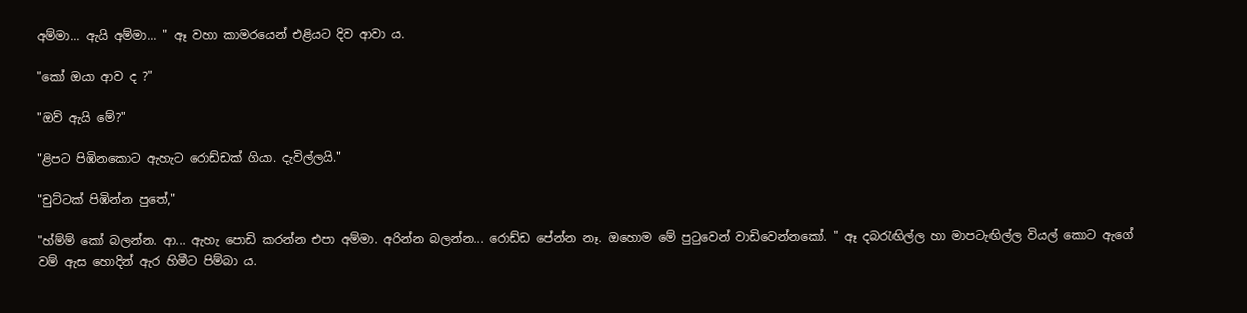අම්මා... ඇයි අම්මා... " ඈ වහා කාමරයෙන් එළියට දිව ආවා ය.

"කෝ ඔයා ආව ද ?"

"ඔව් ඇයි මේ?"

"ළිපට පිඹිනකොට ඇහැට රොඩ්ඩක් ගියා. දැවිල්ලයි."

"චුට්ටක් පිඹින්න පුතේ,"

"හ්ම්ම් කෝ බලන්න. ආ... ඇහැ පොඩි කරන්න එපා අම්මා. අරින්න බලන්න... රොඩ්ඩ පේන්න නෑ. ඔහොම මේ පුටුවෙන් වාඩිවෙන්නකෝ. " ඈ දබරැඟිල්ල හා මාපටැඟිල්ල වියල් කොට ඇගේ වම් ඇස හොදින් ඇර හිමීට පිම්බා ය.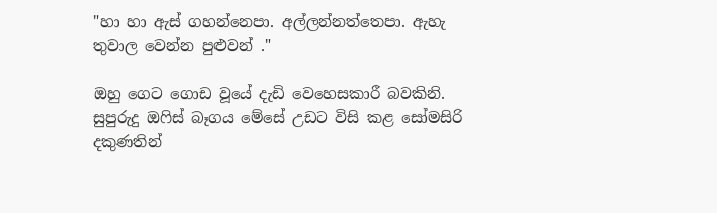"හා හා ඇස් ගහන්නෙපා. අල්ලන්නත්තෙපා. ඇහැ තුවාල වෙන්න පුළුවන් ."

ඔහු ගෙට ගොඩ වූයේ දැඩි වෙහෙසකාරී බවකිනි. සුපුරුදු ඔෆිස් බෑගය මේසේ උඩට විසි කළ සෝමසිරි දකුණතින්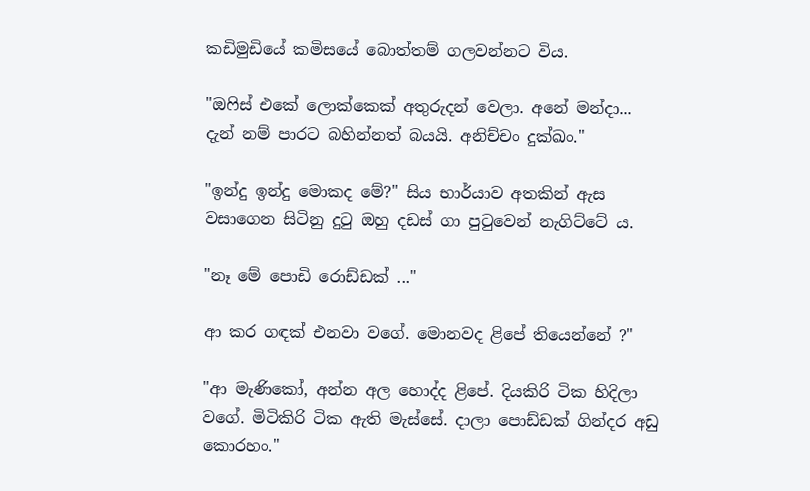කඩිමුඩියේ කමිසයේ බොත්තම් ගලවන්නට විය.

"ඔෆිස් එකේ ලොක්කෙක් අතුරුදන් වෙලා. අනේ මන්දා... දැන් නම් පාරට බහින්නත් බයයි. අනිච්චං දුක්ඛං."

"ඉන්දු ඉන්දු මොකද මේ?" සිය භාර්යාව අතකින් ඇස වසාගෙන සිටිනු දුටු ඔහු දඩස් ගා පුටුවෙන් නැගිට්ටේ ය.

"නෑ මේ පොඩි රොඩ්ඩක් ..."

ආ කර ගඳක් එනවා වගේ. මොනවද ළිපේ තියෙන්නේ ?"

"ආ මැණිකෝ, අන්න අල හොද්ද ළිපේ. දියකිරි ටික හිදිලා වගේ. මිටිකිරි ටික ඇති මැස්සේ. දාලා පොඩ්ඩක් ගින්දර අඩු කොරහං."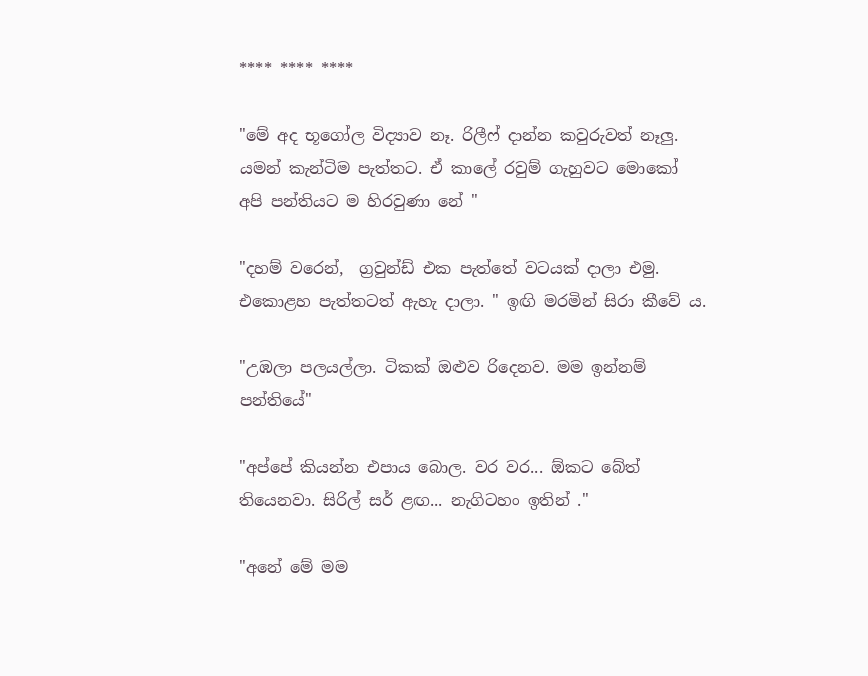**** **** ****

"මේ අද භූගෝල විද්‍යාව නෑ. රිලීෆ් දාන්න කවුරුවත් නෑලු. යමන් කැන්ටිම පැත්තට. ඒ කාලේ රවුම් ගැහුවට මොකෝ අපි පන්තියට ම හිරවුණා නේ "

"දහම් වරෙන්,  ග්‍රවුන්ඩ් එක පැත්තේ වටයක් දාලා එමු. එකොළහ පැත්තටත් ඇහැ දාලා. " ඉඟි මරමින් සිරා කීවේ ය.

"උඹලා පලයල්ලා. ටිකක් ඔළුව රිදෙනව. මම ඉන්නම් පන්තියේ"

"අප්පේ කියන්න එපාය බොල. වර වර... ඕකට බේත් තියෙනවා. සිරිල් සර් ළඟ... නැගිටහං ඉතින් ."

"අනේ මේ මම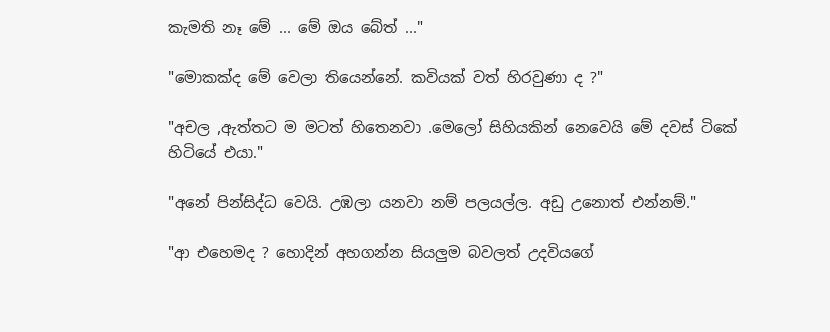කැමති නෑ මේ ... මේ ඔය බේත් ..."

"මොකක්ද මේ වෙලා තියෙන්නේ. කවියක් වත් හිරවුණා ද ?"

"අචල ,ඇත්තට ම මටත් හිතෙනවා .මෙලෝ සිහියකින් නෙවෙයි මේ දවස් ටිකේ හිටියේ එයා."

"අනේ පින්සිද්ධ වෙයි. උඹලා යනවා නම් පලයල්ල. අඩු උනොත් එන්නම්."

"ආ එහෙමද ? හොදින් අහගන්න සියලුම බවලත් උදවියගේ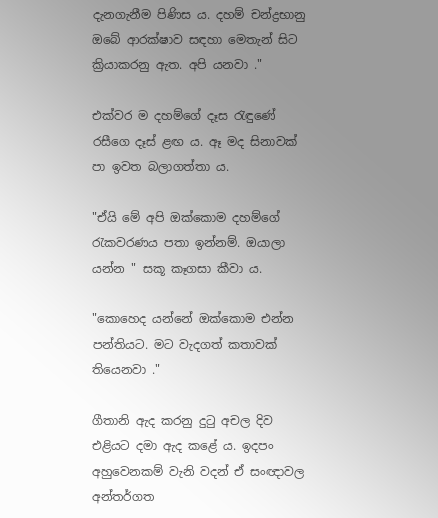දැනගැනීම පිණිස ය. දහම් චන්ද්‍රභානු ඔබේ ආරක්ෂාව සඳහා මෙතැන් සිට ක්‍රියාකරනු ඇත. අපි යනවා ."

එක්වර ම දහම්ගේ දෑස රැඳුණේ රසීගෙ දෑස් ළඟ ය. ඈ මද සිනාවක් පා ඉවත බලාගත්තා ය.

"ඒයි මේ අපි ඔක්කොම දහම්ගේ රැකවරණය පතා ඉන්නම්. ඔයාලා යන්න " සකූ කෑගසා කීවා ය.

"කොහෙද යන්නේ ඔක්කොම එන්න පන්තියට. මට වැදගත් කතාවක් තියෙනවා ."

ගීතානි ඇද කරනු දුටු අචල දිව එළියට දමා ඇද කළේ ය. ඉදපං අහුවෙනකම් වැනි වදන් ඒ සංඥාවල අන්තර්ගත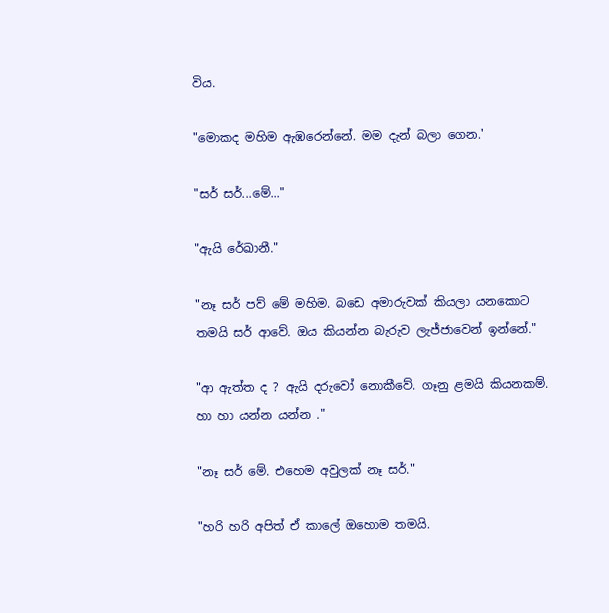විය.

"මොකද මහිම ඇඹරෙන්නේ. මම දැන් බලා ගෙන.'

"සර් සර්...මේ..."

"ඇයි රේඛානී."

"නෑ සර් පව් මේ මහිම. බඩෙ අමාරුවක් කියලා යනකොට තමයි සර් ආවේ. ඔය කියන්න බැරුව ලැජ්ජාවෙන් ඉන්නේ."

"ආ ඇත්ත ද ? ඇයි දරුවෝ නොකීවේ. ගෑනු ළමයි කියනකම්. හා හා යන්න යන්න ."

"නෑ සර් මේ. එහෙම අවුලක් නෑ සර්."

"හරි හරි අපිත් ඒ කාලේ ඔහොම තමයි.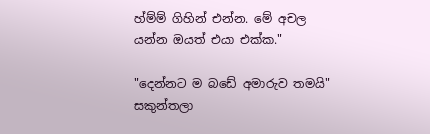හ්ම්ම් ගිහින් එන්න. මේ අචල යන්න ඔයත් එයා එක්ක."

"දෙන්නට ම බඩේ අමාරුව තමයි" සකුන්තලා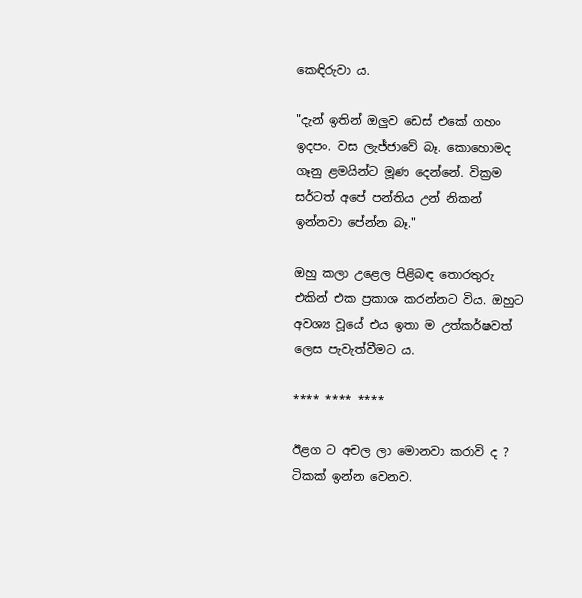කෙඳිරුවා ය.

"දැන් ඉතින් ඔලුව ඩෙස් එකේ ගහං ඉදපං. වස ලැජ්ජාවේ බෑ. කොහොමද ගෑනු ළමයින්ට මූණ දෙන්නේ. වික්‍රම සර්ටත් අපේ පන්තිය උන් නිකන් ඉන්නවා පේන්න බෑ."

ඔහු කලා උළෙල පිළිබඳ තොරතුරු එකින් එක ප්‍රකාශ කරන්නට විය. ඔහුට අවශ්‍ය වූයේ එය ඉතා ම උත්කර්ෂවත් ලෙස පැවැත්වීමට ය.

**** **** ****

ඊළග ට අචල ලා මොනවා කරාවි ද ? ටිකක් ඉන්න වෙනව.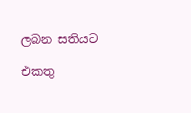ලබන සතියට

එකතු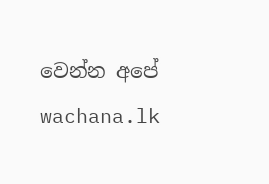වෙන්න අපේ wachana.lk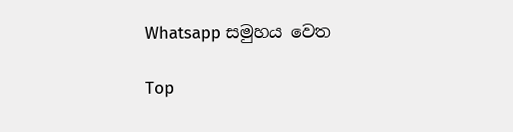Whatsapp සමුහය වෙත

Top